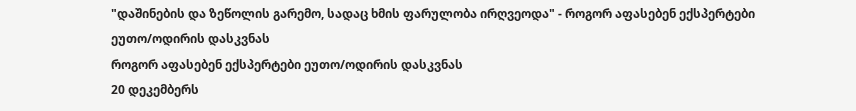"დაშინების და ზეწოლის გარემო, სადაც ხმის ფარულობა ირღვეოდა" - როგორ აფასებენ ექსპერტები ეუთო/ოდირის დასკვნას
როგორ აფასებენ ექსპერტები ეუთო/ოდირის დასკვნას
20 დეკემბერს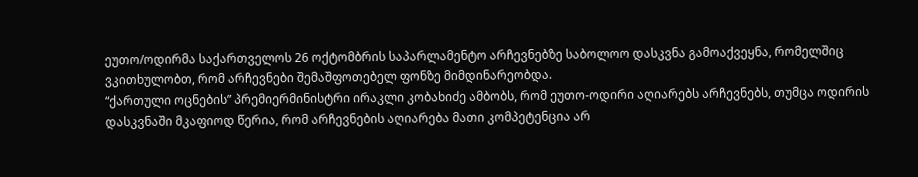ეუთო/ოდირმა საქართველოს 26 ოქტომბრის საპარლამენტო არჩევნებზე საბოლოო დასკვნა გამოაქვეყნა, რომელშიც ვკითხულობთ, რომ არჩევნები შემაშფოთებელ ფონზე მიმდინარეობდა.
“ქართული ოცნების” პრემიერმინისტრი ირაკლი კობახიძე ამბობს, რომ ეუთო-ოდირი აღიარებს არჩევნებს, თუმცა ოდირის დასკვნაში მკაფიოდ წერია, რომ არჩევნების აღიარება მათი კომპეტენცია არ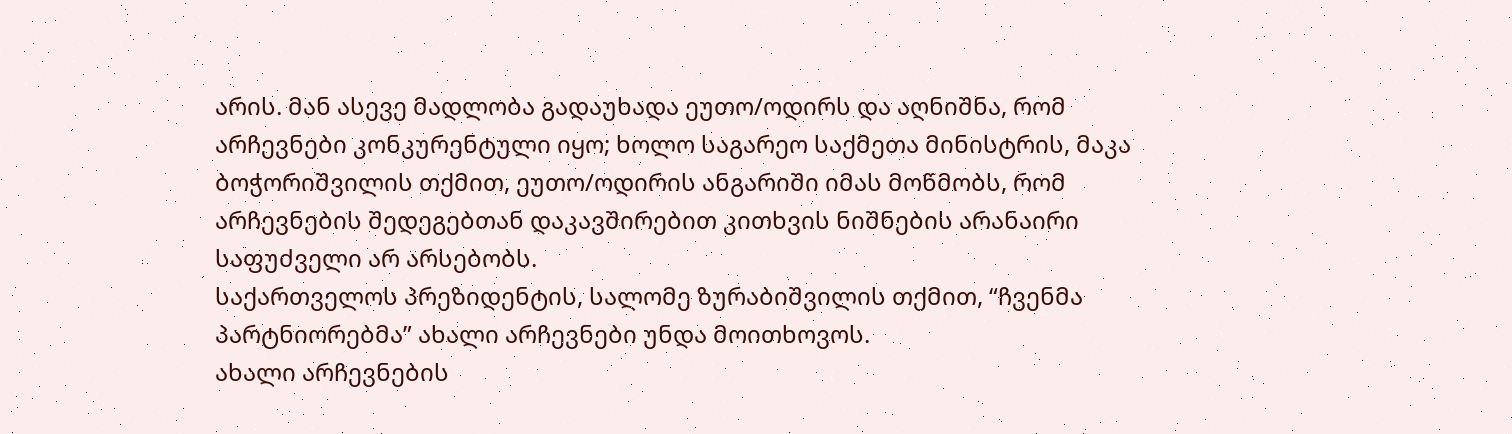არის. მან ასევე მადლობა გადაუხადა ეუთო/ოდირს და აღნიშნა, რომ არჩევნები კონკურენტული იყო; ხოლო საგარეო საქმეთა მინისტრის, მაკა ბოჭორიშვილის თქმით, ეუთო/ოდირის ანგარიში იმას მოწმობს, რომ არჩევნების შედეგებთან დაკავშირებით კითხვის ნიშნების არანაირი საფუძველი არ არსებობს.
საქართველოს პრეზიდენტის, სალომე ზურაბიშვილის თქმით, “ჩვენმა პარტნიორებმა” ახალი არჩევნები უნდა მოითხოვოს.
ახალი არჩევნების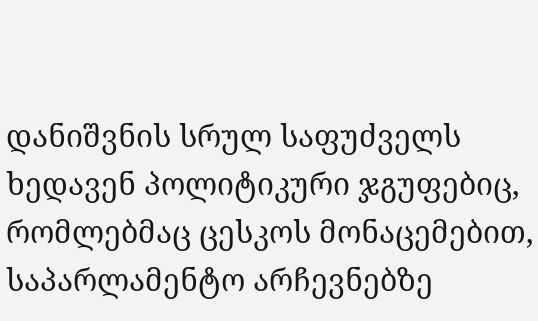დანიშვნის სრულ საფუძველს ხედავენ პოლიტიკური ჯგუფებიც, რომლებმაც ცესკოს მონაცემებით, საპარლამენტო არჩევნებზე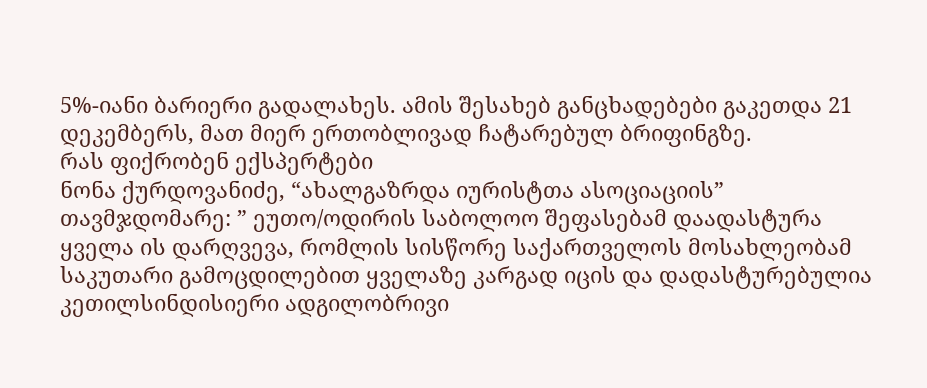5%-იანი ბარიერი გადალახეს. ამის შესახებ განცხადებები გაკეთდა 21 დეკემბერს, მათ მიერ ერთობლივად ჩატარებულ ბრიფინგზე.
რას ფიქრობენ ექსპერტები
ნონა ქურდოვანიძე, “ახალგაზრდა იურისტთა ასოციაციის” თავმჯდომარე: ” ეუთო/ოდირის საბოლოო შეფასებამ დაადასტურა ყველა ის დარღვევა, რომლის სისწორე საქართველოს მოსახლეობამ საკუთარი გამოცდილებით ყველაზე კარგად იცის და დადასტურებულია კეთილსინდისიერი ადგილობრივი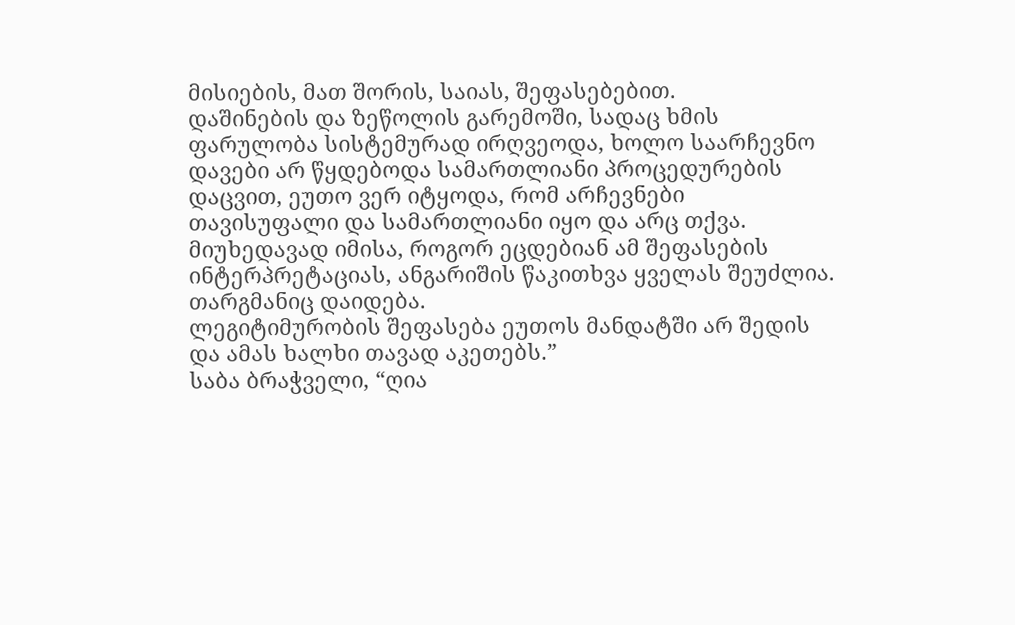მისიების, მათ შორის, საიას, შეფასებებით.
დაშინების და ზეწოლის გარემოში, სადაც ხმის ფარულობა სისტემურად ირღვეოდა, ხოლო საარჩევნო დავები არ წყდებოდა სამართლიანი პროცედურების დაცვით, ეუთო ვერ იტყოდა, რომ არჩევნები თავისუფალი და სამართლიანი იყო და არც თქვა. მიუხედავად იმისა, როგორ ეცდებიან ამ შეფასების ინტერპრეტაციას, ანგარიშის წაკითხვა ყველას შეუძლია. თარგმანიც დაიდება.
ლეგიტიმურობის შეფასება ეუთოს მანდატში არ შედის და ამას ხალხი თავად აკეთებს.”
საბა ბრაჭველი, “ღია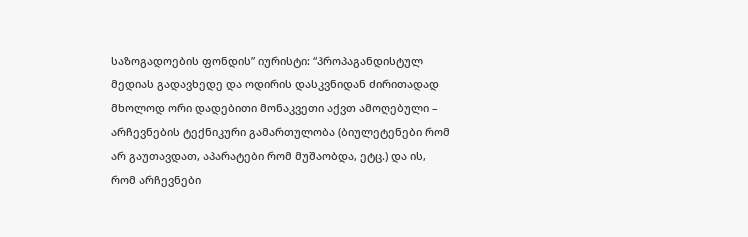საზოგადოების ფონდის” იურისტი: “პროპაგანდისტულ მედიას გადავხედე და ოდირის დასკვნიდან ძირითადად მხოლოდ ორი დადებითი მონაკვეთი აქვთ ამოღებული – არჩევნების ტექნიკური გამართულობა (ბიულეტენები რომ არ გაუთავდათ, აპარატები რომ მუშაობდა, ეტც.) და ის, რომ არჩევნები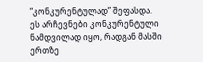“კონკურენტულად” შეფასდა.
ეს არჩევნები კონკურენტული ნამდვილად იყო, რადგან მასში ერთზე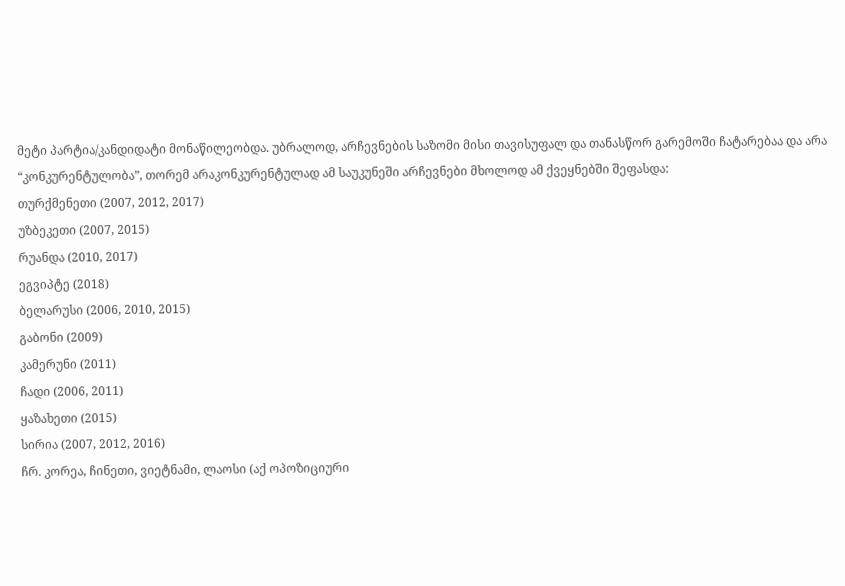მეტი პარტია/კანდიდატი მონაწილეობდა. უბრალოდ, არჩევნების საზომი მისი თავისუფალ და თანასწორ გარემოში ჩატარებაა და არა “კონკურენტულობა”, თორემ არაკონკურენტულად ამ საუკუნეში არჩევნები მხოლოდ ამ ქვეყნებში შეფასდა:
თურქმენეთი (2007, 2012, 2017)
უზბეკეთი (2007, 2015)
რუანდა (2010, 2017)
ეგვიპტე (2018)
ბელარუსი (2006, 2010, 2015)
გაბონი (2009)
კამერუნი (2011)
ჩადი (2006, 2011)
ყაზახეთი (2015)
სირია (2007, 2012, 2016)
ჩრ. კორეა, ჩინეთი, ვიეტნამი, ლაოსი (აქ ოპოზიციური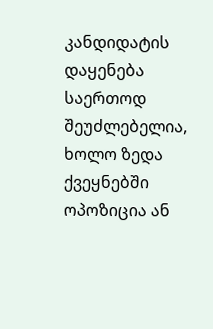კანდიდატის დაყენება საერთოდ შეუძლებელია, ხოლო ზედა ქვეყნებში ოპოზიცია ან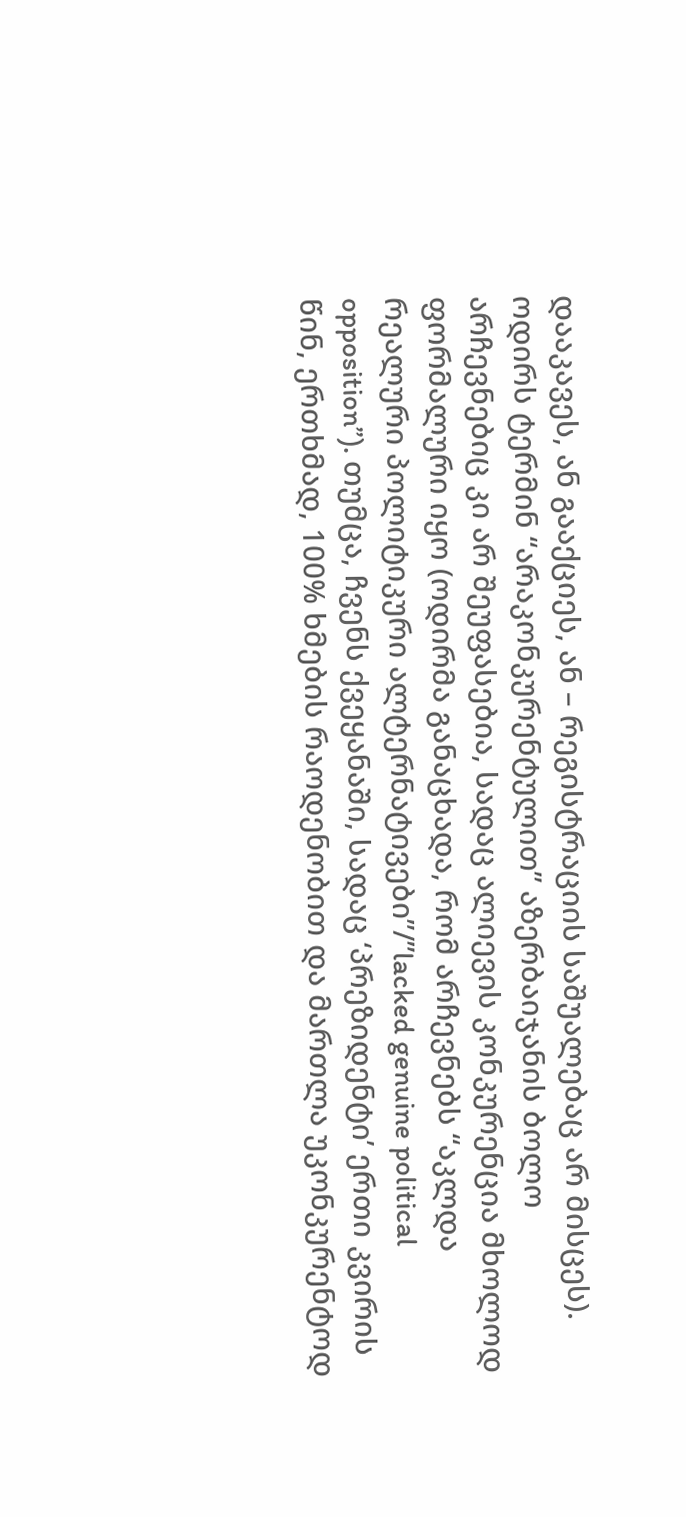დააკავეს, ან გააქციეს, ან – რეგისტრაციის საშუალებაც არ მისცეს).
ოდირს ტერმინ “არაკონკურენტულით” აზერბაიჯანის ბოლო არჩევნებიც კი არ შეუფასებია, სადაც ალიევის კონკურენცია მხოლოდ ფორმალური იყო (ოდირმა განაცხადა, რომ არჩევნებს “აკლდა რეალური პოლიტიკური ალტერნატივები”/”lacked genuine political opposition”). თუმცა, ჩვენს ქვეყანაში, სადაც ‘პრეზიდენტი’ ერთი კვირის წინ, ერთხმად, 100% ხმების რაოდენობით და მართლა უკონკურენტოდ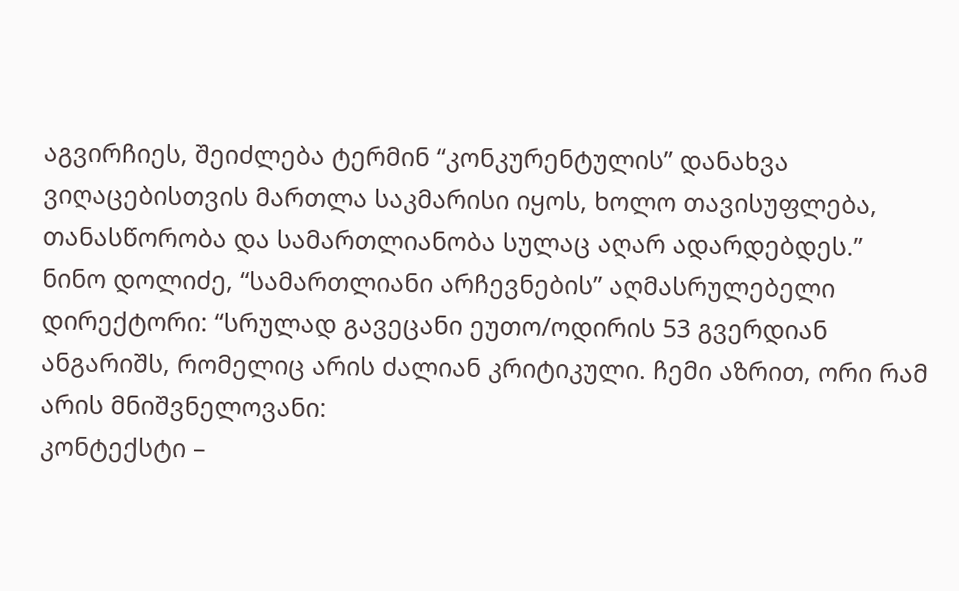აგვირჩიეს, შეიძლება ტერმინ “კონკურენტულის” დანახვა ვიღაცებისთვის მართლა საკმარისი იყოს, ხოლო თავისუფლება, თანასწორობა და სამართლიანობა სულაც აღარ ადარდებდეს.”
ნინო დოლიძე, “სამართლიანი არჩევნების” აღმასრულებელი დირექტორი: “სრულად გავეცანი ეუთო/ოდირის 53 გვერდიან ანგარიშს, რომელიც არის ძალიან კრიტიკული. ჩემი აზრით, ორი რამ არის მნიშვნელოვანი:
კონტექსტი –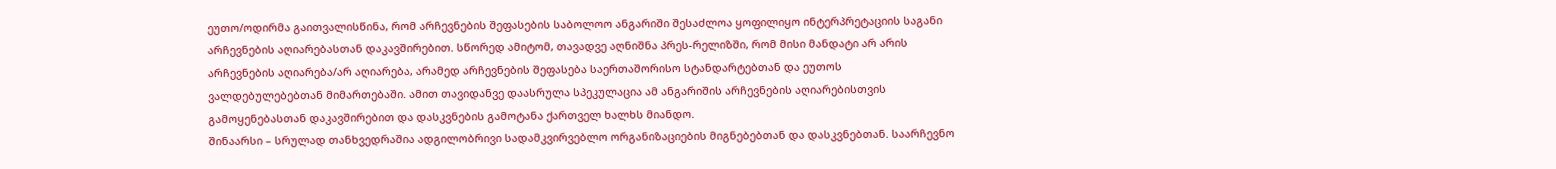ეუთო/ოდირმა გაითვალისწინა, რომ არჩევნების შეფასების საბოლოო ანგარიში შესაძლოა ყოფილიყო ინტერპრეტაციის საგანი არჩევნების აღიარებასთან დაკავშირებით. სწორედ ამიტომ, თავადვე აღნიშნა პრეს-რელიზში, რომ მისი მანდატი არ არის არჩევნების აღიარება/არ აღიარება, არამედ არჩევნების შეფასება საერთაშორისო სტანდარტებთან და ეუთოს ვალდებულებებთან მიმართებაში. ამით თავიდანვე დაასრულა სპეკულაცია ამ ანგარიშის არჩევნების აღიარებისთვის გამოყენებასთან დაკავშირებით და დასკვნების გამოტანა ქართველ ხალხს მიანდო.
შინაარსი – სრულად თანხვედრაშია ადგილობრივი სადამკვირვებლო ორგანიზაციების მიგნებებთან და დასკვნებთან. საარჩევნო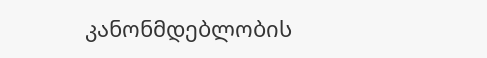კანონმდებლობის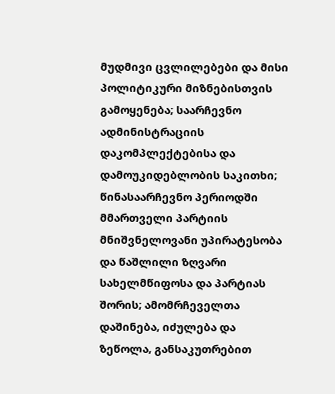მუდმივი ცვლილებები და მისი პოლიტიკური მიზნებისთვის გამოყენება; საარჩევნო ადმინისტრაციის დაკომპლექტებისა და დამოუკიდებლობის საკითხი; წინასაარჩევნო პერიოდში მმართველი პარტიის მნიშვნელოვანი უპირატესობა და წაშლილი ზღვარი სახელმწიფოსა და პარტიას შორის; ამომრჩეველთა დაშინება, იძულება და ზეწოლა, განსაკუთრებით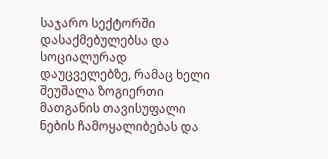საჯარო სექტორში დასაქმებულებსა და სოციალურად დაუცველებზე, რამაც ხელი შეუშალა ზოგიერთი მათგანის თავისუფალი ნების ჩამოყალიბებას და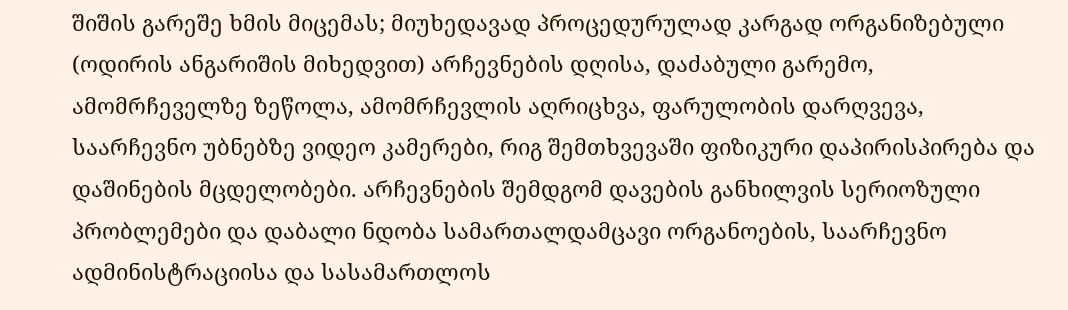შიშის გარეშე ხმის მიცემას; მიუხედავად პროცედურულად კარგად ორგანიზებული (ოდირის ანგარიშის მიხედვით) არჩევნების დღისა, დაძაბული გარემო, ამომრჩეველზე ზეწოლა, ამომრჩევლის აღრიცხვა, ფარულობის დარღვევა, საარჩევნო უბნებზე ვიდეო კამერები, რიგ შემთხვევაში ფიზიკური დაპირისპირება და დაშინების მცდელობები. არჩევნების შემდგომ დავების განხილვის სერიოზული პრობლემები და დაბალი ნდობა სამართალდამცავი ორგანოების, საარჩევნო ადმინისტრაციისა და სასამართლოს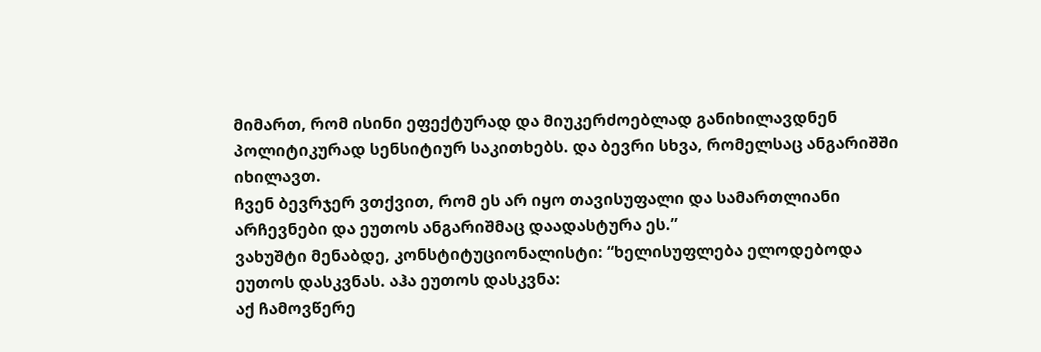მიმართ, რომ ისინი ეფექტურად და მიუკერძოებლად განიხილავდნენ პოლიტიკურად სენსიტიურ საკითხებს. და ბევრი სხვა, რომელსაც ანგარიშში იხილავთ.
ჩვენ ბევრჯერ ვთქვით, რომ ეს არ იყო თავისუფალი და სამართლიანი არჩევნები და ეუთოს ანგარიშმაც დაადასტურა ეს.”
ვახუშტი მენაბდე, კონსტიტუციონალისტი: “ხელისუფლება ელოდებოდა ეუთოს დასკვნას. აჰა ეუთოს დასკვნა:
აქ ჩამოვწერე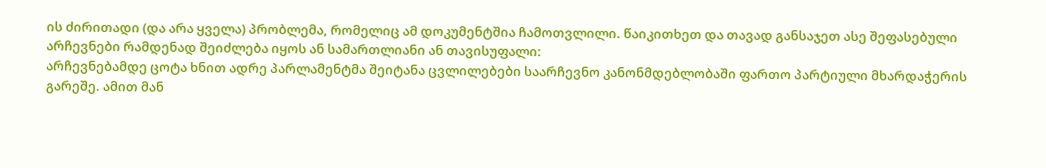ის ძირითადი (და არა ყველა) პრობლემა, რომელიც ამ დოკუმენტშია ჩამოთვლილი. წაიკითხეთ და თავად განსაჯეთ ასე შეფასებული არჩევნები რამდენად შეიძლება იყოს ან სამართლიანი ან თავისუფალი:
არჩევნებამდე ცოტა ხნით ადრე პარლამენტმა შეიტანა ცვლილებები საარჩევნო კანონმდებლობაში ფართო პარტიული მხარდაჭერის გარეშე. ამით მან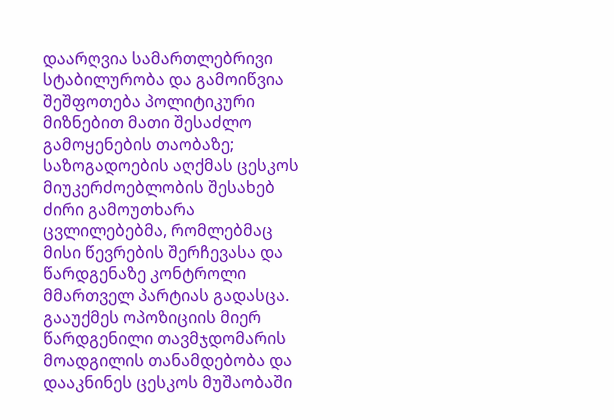დაარღვია სამართლებრივი სტაბილურობა და გამოიწვია შეშფოთება პოლიტიკური მიზნებით მათი შესაძლო გამოყენების თაობაზე;
საზოგადოების აღქმას ცესკოს მიუკერძოებლობის შესახებ ძირი გამოუთხარა ცვლილებებმა, რომლებმაც მისი წევრების შერჩევასა და წარდგენაზე კონტროლი მმართველ პარტიას გადასცა. გააუქმეს ოპოზიციის მიერ წარდგენილი თავმჯდომარის მოადგილის თანამდებობა და დააკნინეს ცესკოს მუშაობაში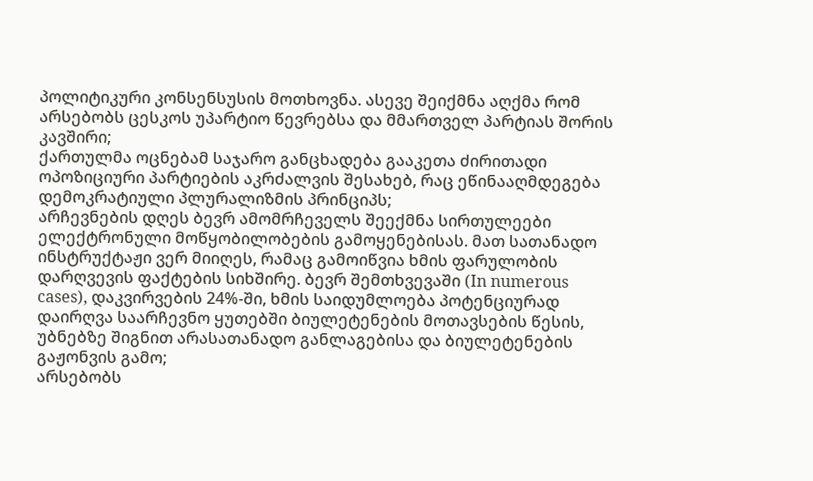პოლიტიკური კონსენსუსის მოთხოვნა. ასევე შეიქმნა აღქმა რომ არსებობს ცესკოს უპარტიო წევრებსა და მმართველ პარტიას შორის კავშირი;
ქართულმა ოცნებამ საჯარო განცხადება გააკეთა ძირითადი ოპოზიციური პარტიების აკრძალვის შესახებ, რაც ეწინააღმდეგება დემოკრატიული პლურალიზმის პრინციპს;
არჩევნების დღეს ბევრ ამომრჩეველს შეექმნა სირთულეები ელექტრონული მოწყობილობების გამოყენებისას. მათ სათანადო ინსტრუქტაჟი ვერ მიიღეს, რამაც გამოიწვია ხმის ფარულობის დარღვევის ფაქტების სიხშირე. ბევრ შემთხვევაში (In numerous cases), დაკვირვების 24%-ში, ხმის საიდუმლოება პოტენციურად დაირღვა საარჩევნო ყუთებში ბიულეტენების მოთავსების წესის, უბნებზე შიგნით არასათანადო განლაგებისა და ბიულეტენების გაჟონვის გამო;
არსებობს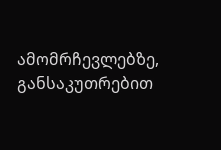ამომრჩევლებზე, განსაკუთრებით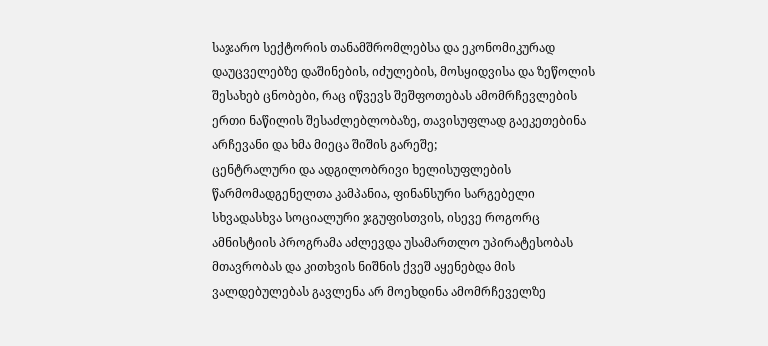საჯარო სექტორის თანამშრომლებსა და ეკონომიკურად დაუცველებზე დაშინების, იძულების, მოსყიდვისა და ზეწოლის შესახებ ცნობები, რაც იწვევს შეშფოთებას ამომრჩევლების ერთი ნაწილის შესაძლებლობაზე, თავისუფლად გაეკეთებინა არჩევანი და ხმა მიეცა შიშის გარეშე;
ცენტრალური და ადგილობრივი ხელისუფლების წარმომადგენელთა კამპანია, ფინანსური სარგებელი სხვადასხვა სოციალური ჯგუფისთვის, ისევე როგორც ამნისტიის პროგრამა აძლევდა უსამართლო უპირატესობას მთავრობას და კითხვის ნიშნის ქვეშ აყენებდა მის ვალდებულებას გავლენა არ მოეხდინა ამომრჩეველზე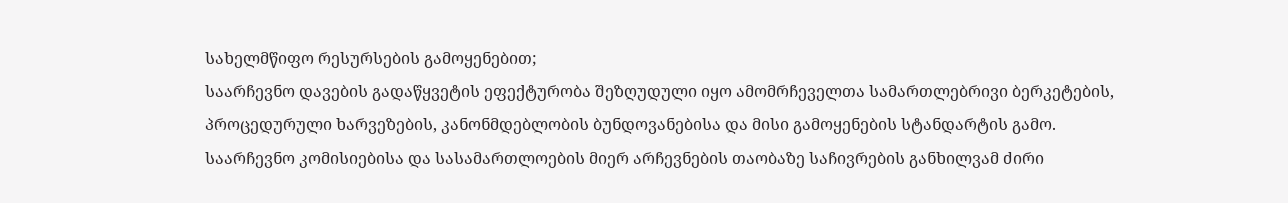სახელმწიფო რესურსების გამოყენებით;
საარჩევნო დავების გადაწყვეტის ეფექტურობა შეზღუდული იყო ამომრჩეველთა სამართლებრივი ბერკეტების, პროცედურული ხარვეზების, კანონმდებლობის ბუნდოვანებისა და მისი გამოყენების სტანდარტის გამო. საარჩევნო კომისიებისა და სასამართლოების მიერ არჩევნების თაობაზე საჩივრების განხილვამ ძირი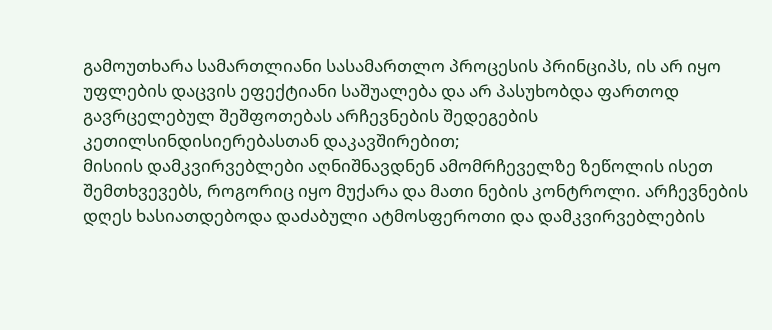გამოუთხარა სამართლიანი სასამართლო პროცესის პრინციპს, ის არ იყო უფლების დაცვის ეფექტიანი საშუალება და არ პასუხობდა ფართოდ გავრცელებულ შეშფოთებას არჩევნების შედეგების კეთილსინდისიერებასთან დაკავშირებით;
მისიის დამკვირვებლები აღნიშნავდნენ ამომრჩეველზე ზეწოლის ისეთ შემთხვევებს, როგორიც იყო მუქარა და მათი ნების კონტროლი. არჩევნების დღეს ხასიათდებოდა დაძაბული ატმოსფეროთი და დამკვირვებლების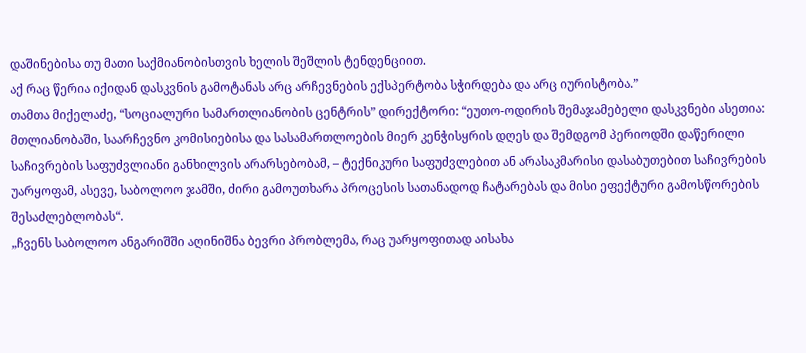დაშინებისა თუ მათი საქმიანობისთვის ხელის შეშლის ტენდენციით.
აქ რაც წერია იქიდან დასკვნის გამოტანას არც არჩევნების ექსპერტობა სჭირდება და არც იურისტობა.”
თამთა მიქელაძე, “სოციალური სამართლიანობის ცენტრის” დირექტორი: “ეუთო-ოდირის შემაჯამებელი დასკვნები ასეთია:
მთლიანობაში, საარჩევნო კომისიებისა და სასამართლოების მიერ კენჭისყრის დღეს და შემდგომ პერიოდში დაწერილი საჩივრების საფუძვლიანი განხილვის არარსებობამ, – ტექნიკური საფუძვლებით ან არასაკმარისი დასაბუთებით საჩივრების უარყოფამ, ასევე, საბოლოო ჯამში, ძირი გამოუთხარა პროცესის სათანადოდ ჩატარებას და მისი ეფექტური გამოსწორების შესაძლებლობას“.
„ჩვენს საბოლოო ანგარიშში აღინიშნა ბევრი პრობლემა, რაც უარყოფითად აისახა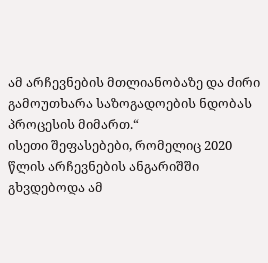ამ არჩევნების მთლიანობაზე და ძირი გამოუთხარა საზოგადოების ნდობას პროცესის მიმართ.“
ისეთი შეფასებები, რომელიც 2020 წლის არჩევნების ანგარიშში გხვდებოდა ამ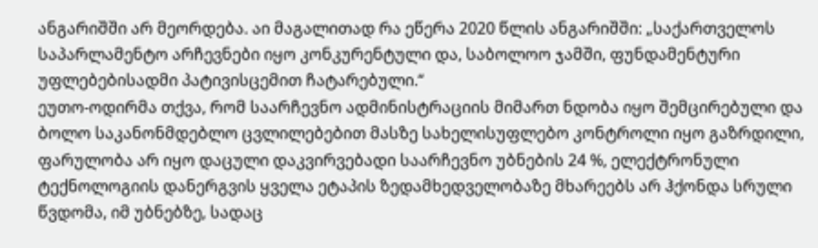ანგარიშში არ მეორდება. აი მაგალითად რა ეწერა 2020 წლის ანგარიშში: „საქართველოს საპარლამენტო არჩევნები იყო კონკურენტული და, საბოლოო ჯამში, ფუნდამენტური უფლებებისადმი პატივისცემით ჩატარებული.“
ეუთო-ოდირმა თქვა, რომ საარჩევნო ადმინისტრაციის მიმართ ნდობა იყო შემცირებული და ბოლო საკანონმდებლო ცვლილებებით მასზე სახელისუფლებო კონტროლი იყო გაზრდილი, ფარულობა არ იყო დაცული დაკვირვებადი საარჩევნო უბნების 24 %, ელექტრონული ტექნოლოგიის დანერგვის ყველა ეტაპის ზედამხედველობაზე მხარეებს არ ჰქონდა სრული წვდომა, იმ უბნებზე, სადაც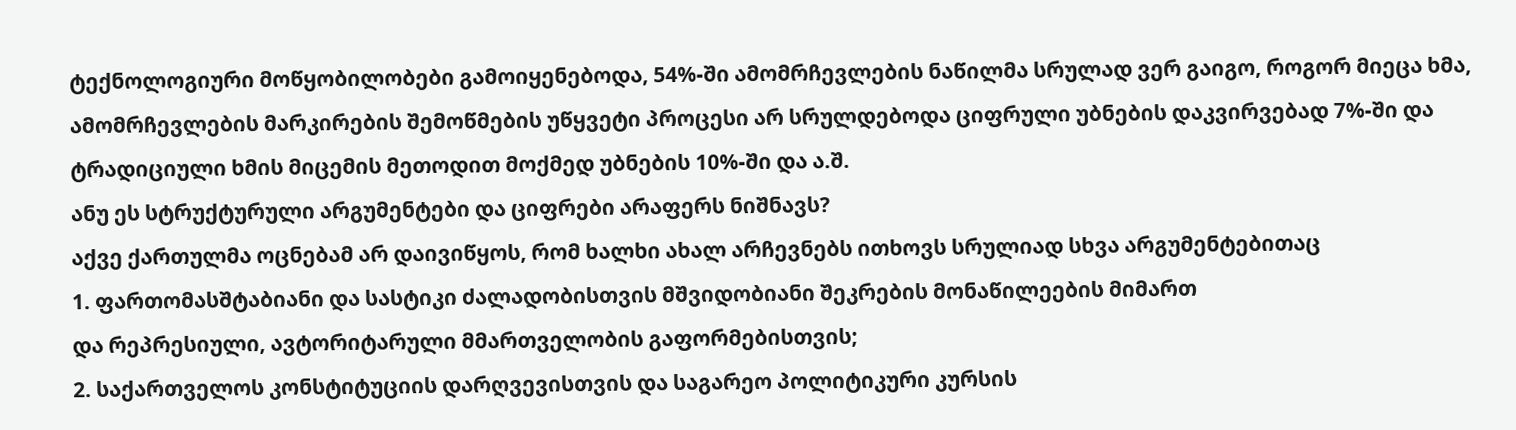ტექნოლოგიური მოწყობილობები გამოიყენებოდა, 54%-ში ამომრჩევლების ნაწილმა სრულად ვერ გაიგო, როგორ მიეცა ხმა, ამომრჩევლების მარკირების შემოწმების უწყვეტი პროცესი არ სრულდებოდა ციფრული უბნების დაკვირვებად 7%-ში და ტრადიციული ხმის მიცემის მეთოდით მოქმედ უბნების 10%-ში და ა.შ.
ანუ ეს სტრუქტურული არგუმენტები და ციფრები არაფერს ნიშნავს?
აქვე ქართულმა ოცნებამ არ დაივიწყოს, რომ ხალხი ახალ არჩევნებს ითხოვს სრულიად სხვა არგუმენტებითაც
1. ფართომასშტაბიანი და სასტიკი ძალადობისთვის მშვიდობიანი შეკრების მონაწილეების მიმართ
და რეპრესიული, ავტორიტარული მმართველობის გაფორმებისთვის;
2. საქართველოს კონსტიტუციის დარღვევისთვის და საგარეო პოლიტიკური კურსის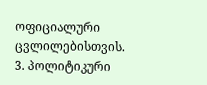ოფიციალური ცვლილებისთვის.
3. პოლიტიკური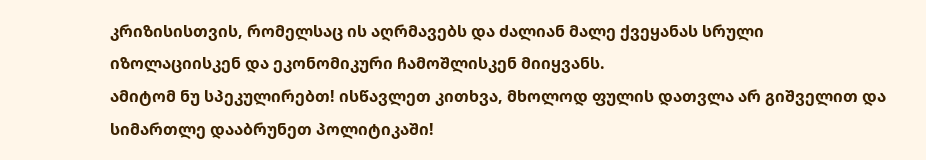კრიზისისთვის, რომელსაც ის აღრმავებს და ძალიან მალე ქვეყანას სრული იზოლაციისკენ და ეკონომიკური ჩამოშლისკენ მიიყვანს.
ამიტომ ნუ სპეკულირებთ! ისწავლეთ კითხვა, მხოლოდ ფულის დათვლა არ გიშველით და სიმართლე დააბრუნეთ პოლიტიკაში!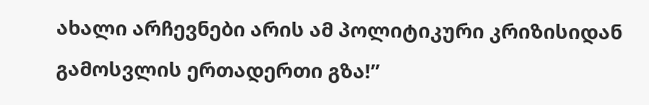ახალი არჩევნები არის ამ პოლიტიკური კრიზისიდან გამოსვლის ერთადერთი გზა!”